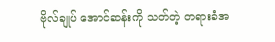ဗိုလ်ချုပ် အောင်ဆန်းကို သတ်တဲ့ တရားခံအ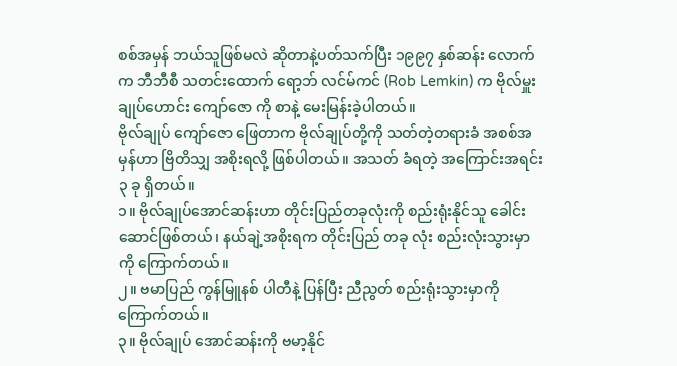စစ်အမှန် ဘယ်သူဖြစ်မလဲ ဆိုတာနဲ့ပတ်သက်ပြီး ၁၉၉၇ နှစ်ဆန်း လောက် က ဘီဘီစီ သတင်းထောက် ရော့ဘ် လင်မ်ကင် (Rob Lemkin) က ဗိုလ်မှူးချုပ်ဟောင်း ကျော်ဇော ကို စာနဲ့ မေးမြန်းခဲ့ပါတယ်။
ဗိုလ်ချုပ် ကျော်ဇော ဖြေတာက ဗိုလ်ချုပ်တို့ကို သတ်တဲ့တရားခံ အစစ်အမှန်ဟာ ဗြိတိသျှ အစိုးရလို့ ဖြစ်ပါတယ်။ အသတ် ခံရတဲ့ အကြောင်းအရင်း ၃ ခု ရှိတယ်။
၁။ ဗိုလ်ချုပ်အောင်ဆန်းဟာ တိုင်းပြည်တခုလုံးကို စည်းရုံးနိုင်သူ ခေါင်းဆောင်ဖြစ်တယ်၊ နယ်ချဲ့အစိုးရက တိုင်းပြည် တခု လုံး စည်းလုံးသွားမှာကို ကြောက်တယ်။
၂။ ဗမာပြည် ကွန်မြူနစ် ပါတီနဲ့ ပြန်ပြီး ညီညွတ် စည်းရုံးသွားမှာကို ကြောက်တယ်။
၃။ ဗိုလ်ချုပ် အောင်ဆန်းကို ဗမာ့နိုင်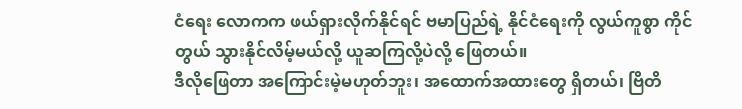ငံရေး လောကက ဖယ်ရှားလိုက်နိုင်ရင် ဗမာပြည်ရဲ့ နိုင်ငံရေးကို လွယ်ကူစွာ ကိုင်တွယ် သွားနိုင်လိမ့်မယ်လို့ ယူဆကြလို့ပဲလို့ ဖြေတယ်။
ဒီလိုဖြေတာ အကြောင်းမဲ့မဟုတ်ဘူး၊ အထောက်အထားတွေ ရှိတယ်၊ ဗြိတိ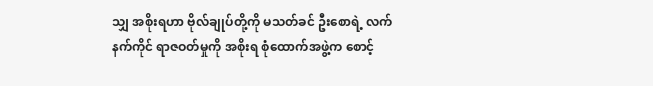သျှ အစိုးရဟာ ဗိုလ်ချုပ်တို့ကို မသတ်ခင် ဦးစောရဲ့ လက်နက်ကိုင် ရာဇဝတ်မှုကို အစိုးရ စုံထောက်အဖွဲ့က စောင့်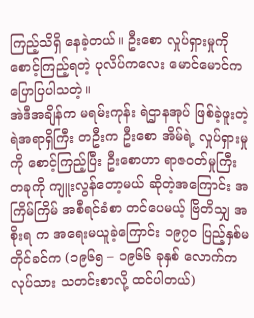ကြည့်သိရှိ နေခဲ့တယ်။ ဦးစော လှုပ်ရှားမှုကို စောင့်ကြည့်ရတဲ့ ပုလိပ်ကလေး မောင်မောင်က ပြောပြပါသတဲ့။
အဲဒီအချိန်က မရမ်းကုန်း ရဲဌာနအုပ် ဖြစ်ခဲ့ဖူးတဲ့ ရဲအရာရှိကြီး တဦးက ဦးစော အိမ်ရဲ့ လှုပ်ရှားမှုကို စောင့်ကြည့်ပြီး ဦးစောဟာ ရာဇဝတ်မှုကြီး တခုကို ကျူးလွန်တော့မယ် ဆိုတဲ့အကြောင်း အကြိမ်ကြိမ် အစီရင်ခံစာ တင်ပေမယ့် ဗြိတိသျှ အစိုးရ က အရေးမယူခဲ့ကြောင်း ၁၉၇၀ ပြည့်နှစ်မတိုင်ခင်က (၁၉၆၅ – ၁၉၆၆ ခုနှစ် လောက်က လုပ်သား သတင်းစာလို့ ထင်ပါတယ်)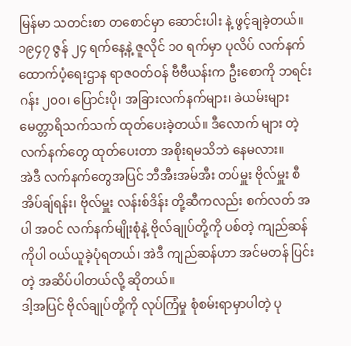မြန်မာ သတင်းစာ တစောင်မှာ ဆောင်းပါး နဲ့ ဖွင့်ချခဲ့တယ်။
၁၉၄၇ ဇွန် ၂၄ ရက်နေ့နဲ့ ဇူလိုင် ၁၀ ရက်မှာ ပုလိပ် လက်နက် ထောက်ပံ့ရေးဌာန ရာဇဝတ်ဝန် ဗီဗီယန်းက ဦးစောကို ဘရင်းဂန်း ၂၀၀၊ ပြောင်းပို၊ အခြားလက်နက်များ၊ ခဲယမ်းများ မေတ္တာရိသက်သက် ထုတ်ပေးခဲ့တယ်။ ဒီလောက် များ တဲ့ လက်နက်တွေ ထုတ်ပေးတာ အစိုးရမသိဘဲ နေမလား။
အဲဒီ လက်နက်တွေအပြင် ဘီအီးအမ်အီး တပ်မှူး ဗိုလ်မှူး စီအိပ်ချ်ရန်း၊ ဗိုလ်မှူး လန်းစ်ဒိန်း တို့ဆီကလည်း စက်လတ် အပါ အဝင် လက်နက်မျိုးစုံနဲ့ ဗိုလ်ချုပ်တို့ကို ပစ်တဲ့ ကျည်ဆန်ကိုပါ ဝယ်ယူခဲ့ပုံရတယ်၊ အဲဒီ ကျည်ဆန်ဟာ အင်မတန် ပြင်းတဲ့ အဆိပ်ပါတယ်လို့ ဆိုတယ်။
ဒါ့အပြင် ဗိုလ်ချုပ်တို့ကို လုပ်ကြံမှု စုံစမ်းရာမှာပါတဲ့ ပု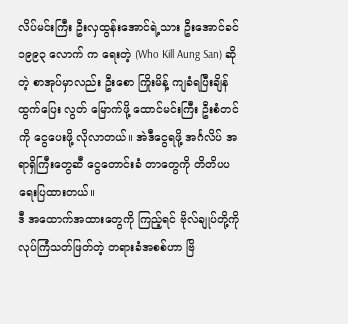လိပ်မင်းကြီး ဦးလှထွန်းအောင်ရဲ့သား ဦးအောင်ခင် ၁၉၉၃ လောက် က ရေးတဲ့ (Who Kill Aung San) ဆိုတဲ့ စာအုပ်မှာလည်း ဦးစော ကြိုးမိန့် ကျခံရပြီးချိန် ထွက်ပြေး လွတ် မြောက်ဖို့ ထောင်မင်းကြီး ဦးစံတင်ကို ငွေပေးဖို့ လိုလာတယ်။ အဲဒီငွေရဖို့ အင်္ဂလိပ် အရာရှိကြီးတွေဆီ ငွေတောင်းခံ တာတွေကို တိတိပပ ရေးပြထားတယ်။
ဒီ အထောက်အထားတွေကို ကြည့်ရင် ဗိုလ်ချုပ်တို့ကို လုပ်ကြံသတ်ဖြတ်တဲ့ တရားခံအစစ်ဟာ ဗြိ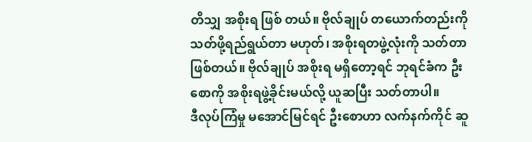တိသျှ အစိုးရ ဖြစ် တယ်။ ဗိုလ်ချုပ် တယောက်တည်းကို သတ်ဖို့ရည်ရွယ်တာ မဟုတ်၊ အစိုးရတဖွဲ့လုံးကို သတ်တာဖြစ်တယ်။ ဗိုလ်ချုပ် အစိုးရ မရှိတော့ရင် ဘုရင်ခံက ဦးစောကို အစိုးရဖွဲ့ခိုင်းမယ်လို့ ယူဆပြီး သတ်တာပါ။
ဒီလုပ်ကြံမှု မအောင်မြင်ရင် ဦးစောဟာ လက်နက်ကိုင် ဆူ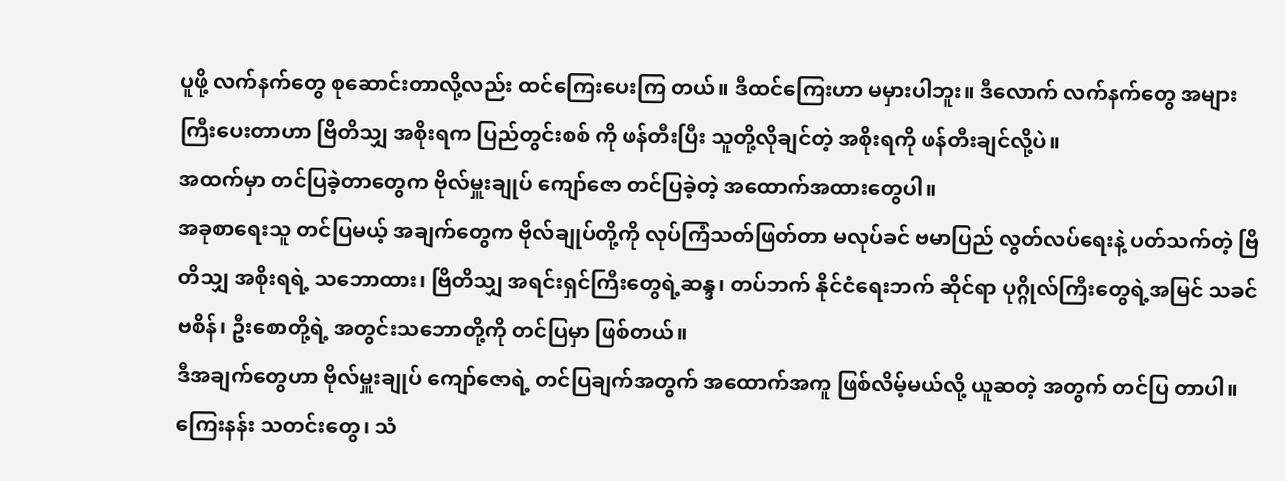ပူဖို့ လက်နက်တွေ စုဆောင်းတာလို့လည်း ထင်ကြေးပေးကြ တယ်။ ဒီထင်ကြေးဟာ မမှားပါဘူး။ ဒီလောက် လက်နက်တွေ အများကြီးပေးတာဟာ ဗြိတိသျှ အစိုးရက ပြည်တွင်းစစ် ကို ဖန်တီးပြီး သူတို့လိုချင်တဲ့ အစိုးရကို ဖန်တီးချင်လို့ပဲ။
အထက်မှာ တင်ပြခဲ့တာတွေက ဗိုလ်မှူးချုပ် ကျော်ဇော တင်ပြခဲ့တဲ့ အထောက်အထားတွေပါ။
အခုစာရေးသူ တင်ပြမယ့် အချက်တွေက ဗိုလ်ချုပ်တို့ကို လုပ်ကြံသတ်ဖြတ်တာ မလုပ်ခင် ဗမာပြည် လွတ်လပ်ရေးနဲ့ ပတ်သက်တဲ့ ဗြိတိသျှ အစိုးရရဲ့ သဘောထား၊ ဗြိတိသျှ အရင်းရှင်ကြီးတွေရဲ့ဆန္ဒ၊ တပ်ဘက် နိုင်ငံရေးဘက် ဆိုင်ရာ ပုဂ္ဂိုလ်ကြီးတွေရဲ့အမြင် သခင်ဗစိန်၊ ဦးစောတို့ရဲ့ အတွင်းသဘောတို့ကို တင်ပြမှာ ဖြစ်တယ်။
ဒီအချက်တွေဟာ ဗိုလ်မှူးချုပ် ကျော်ဇောရဲ့ တင်ပြချက်အတွက် အထောက်အကူ ဖြစ်လိမ့်မယ်လို့ ယူဆတဲ့ အတွက် တင်ပြ တာပါ။ ကြေးနန်း သတင်းတွေ၊ သံ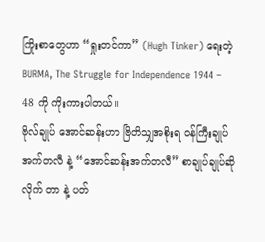ကြိုးစာတွေဟာ “ရှုးတင်ကာ” (Hugh Tinker) ရေးတဲ့ BURMA, The Struggle for Independence 1944 – 48 ကို ကိုးကားပါတယ်။
ဗိုလ်ချုပ် အောင်ဆန်းဟာ ဗြိတိသျှအစိုးရ ဝန်ကြီးချုပ် အက်တလီ နဲ့ “အောင်ဆန်းအက်တလီ” စာချုပ်ချုပ်ဆို လိုက် တာ နဲ့ ပတ်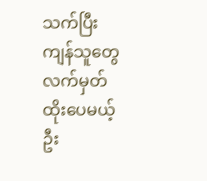သက်ပြီး ကျန်သူတွေ လက်မှတ်ထိုးပေမယ့် ဦး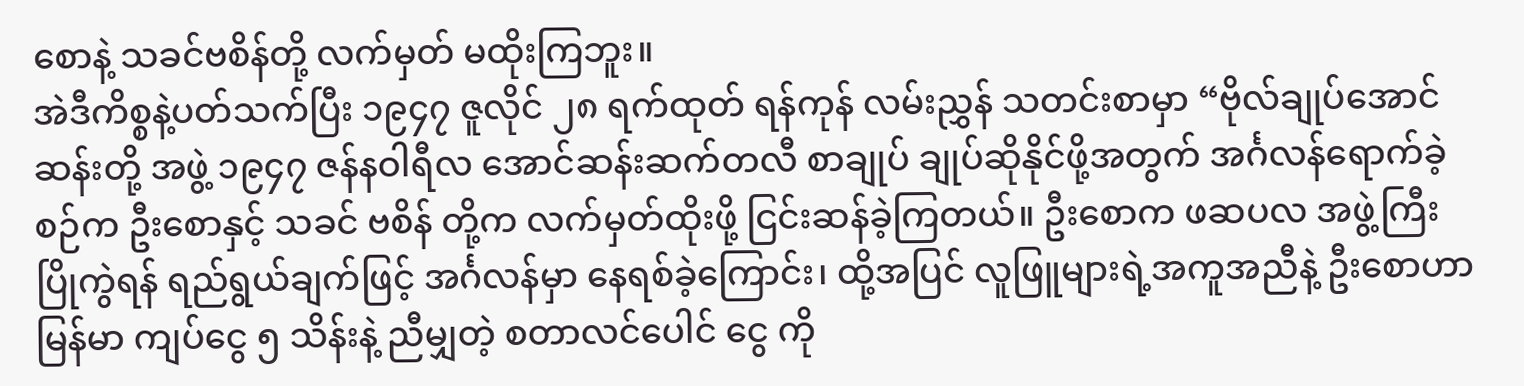စောနဲ့ သခင်ဗစိန်တို့ လက်မှတ် မထိုးကြဘူး။
အဲဒီကိစ္စနဲ့ပတ်သက်ပြီး ၁၉၄၇ ဇူလိုင် ၂၈ ရက်ထုတ် ရန်ကုန် လမ်းညွှန် သတင်းစာမှာ “ဗိုလ်ချုပ်အောင်ဆန်းတို့ အဖွဲ့ ၁၉၄၇ ဇန်နဝါရီလ အောင်ဆန်းဆက်တလီ စာချုပ် ချုပ်ဆိုနိုင်ဖို့အတွက် အင်္ဂလန်ရောက်ခဲ့စဉ်က ဦးစောနှင့် သခင် ဗစိန် တို့က လက်မှတ်ထိုးဖို့ ငြင်းဆန်ခဲ့ကြတယ်။ ဦးစောက ဖဆပလ အဖွဲ့ကြီး ပြိုကွဲရန် ရည်ရွယ်ချက်ဖြင့် အင်္ဂလန်မှာ နေရစ်ခဲ့ကြောင်း၊ ထို့အပြင် လူဖြူများရဲ့အကူအညီနဲ့ ဦးစောဟာ မြန်မာ ကျပ်ငွေ ၅ သိန်းနဲ့ ညီမျှတဲ့ စတာလင်ပေါင် ငွေ ကို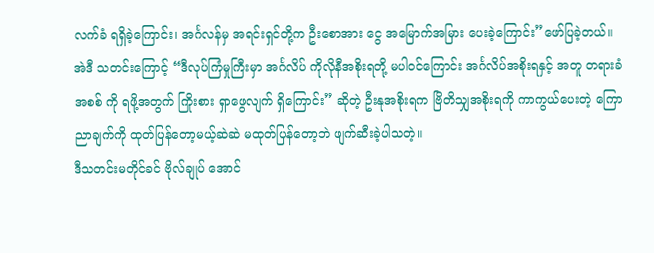လက်ခံ ရရှိခဲ့ကြောင်း၊ အင်္ဂလန်မှ အရင်းရှင်တို့က ဦးစောအား ငွေ အမြောက်အမြား ပေးခဲ့ကြောင်း”ဖော်ပြခဲ့တယ်။
အဲဒီ သတင်းကြောင့် “ဒီလုပ်ကြံမှုကြီးမှာ အင်္ဂလိပ် ကိုလိုနီအစိုးရတို့ မပါဝင်ကြောင်း အင်္ဂလိပ်အစိုးရနှင့် အတူ တရားခံ အစစ် ကို ရဖို့အတွက် ကြိုးစား ရှာဖွေလျက် ရှိကြောင်း” ဆိုတဲ့ ဦးနုအစိုးရက ဗြိတိသျှအစိုးရကို ကာကွယ်ပေးတဲ့ ကြောညာချက်ကို ထုတ်ပြန်တော့မယ့်ဆဲဆဲ မထုတ်ပြန်တော့ဘဲ ဖျက်ဆီးခဲ့ပါသတဲ့။
ဒီသတင်းမတိုင်ခင် ဗိုလ်ချုပ် အောင်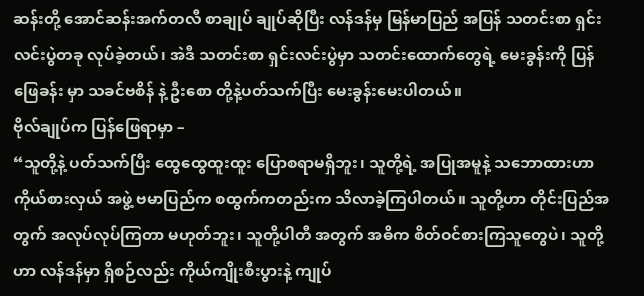ဆန်းတို့ အောင်ဆန်းအက်တလီ စာချုပ် ချုပ်ဆိုပြီး လန်ဒန်မှ မြန်မာပြည် အပြန် သတင်းစာ ရှင်းလင်းပွဲတခု လုပ်ခဲ့တယ်၊ အဲဒီ သတင်းစာ ရှင်းလင်းပွဲမှာ သတင်းထောက်တွေရဲ့ မေးခွန်းကို ပြန်ဖြေခန်း မှာ သခင်ဗစိန် နဲ့ ဦးစော တို့နဲ့ပတ်သက်ပြီး မေးခွန်းမေးပါတယ်။
ဗိုလ်ချုပ်က ပြန်ဖြေရာမှာ –
“သူတို့နဲ့ ပတ်သက်ပြီး ထွေထွေထူးထူး ပြောစရာမရှိဘူး၊ သူတို့ရဲ့ အပြုအမူနဲ့ သဘောထားဟာ ကိုယ်စားလှယ် အဖွဲ့ ဗမာပြည်က စထွက်ကတည်းက သိလာခဲ့ကြပါတယ်။ သူတို့ဟာ တိုင်းပြည်အတွက် အလုပ်လုပ်ကြတာ မဟုတ်ဘူး၊ သူတို့ပါတီ အတွက် အဓိက စိတ်ဝင်စားကြသူတွေပဲ၊ သူတို့ဟာ လန်ဒန်မှာ ရှိစဉ်လည်း ကိုယ်ကျိုးစီးပွားနဲ့ ကျုပ်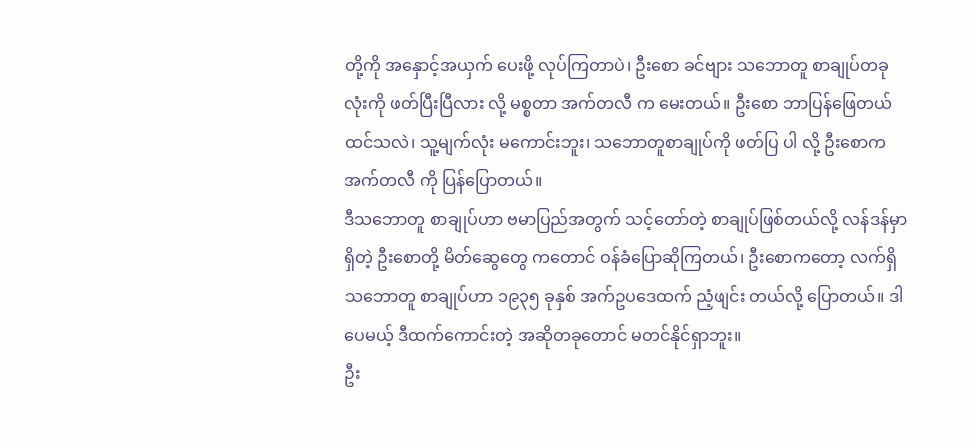တို့ကို အနှောင့်အယှက် ပေးဖို့ လုပ်ကြတာပဲ၊ ဦးစော ခင်ဗျား သဘောတူ စာချုပ်တခုလုံးကို ဖတ်ပြီးပြီလား လို့ မစ္စတာ အက်တလီ က မေးတယ်။ ဦးစော ဘာပြန်ဖြေတယ် ထင်သလဲ၊ သူ့မျက်လုံး မကောင်းဘူး၊ သဘောတူစာချုပ်ကို ဖတ်ပြ ပါ လို့ ဦးစောက အက်တလီ ကို ပြန်ပြောတယ်။
ဒီသဘောတူ စာချုပ်ဟာ ဗမာပြည်အတွက် သင့်တော်တဲ့ စာချုပ်ဖြစ်တယ်လို့ လန်ဒန်မှာရှိတဲ့ ဦးစောတို့ မိတ်ဆွေတွေ ကတောင် ဝန်ခံပြောဆိုကြတယ်၊ ဦးစောကတော့ လက်ရှိ သဘောတူ စာချုပ်ဟာ ၁၉၃၅ ခုနှစ် အက်ဥပဒေထက် ညံ့ဖျင်း တယ်လို့ ပြောတယ်။ ဒါပေမယ့် ဒီထက်ကောင်းတဲ့ အဆိုတခုတောင် မတင်နိုင်ရှာဘူး။
ဦး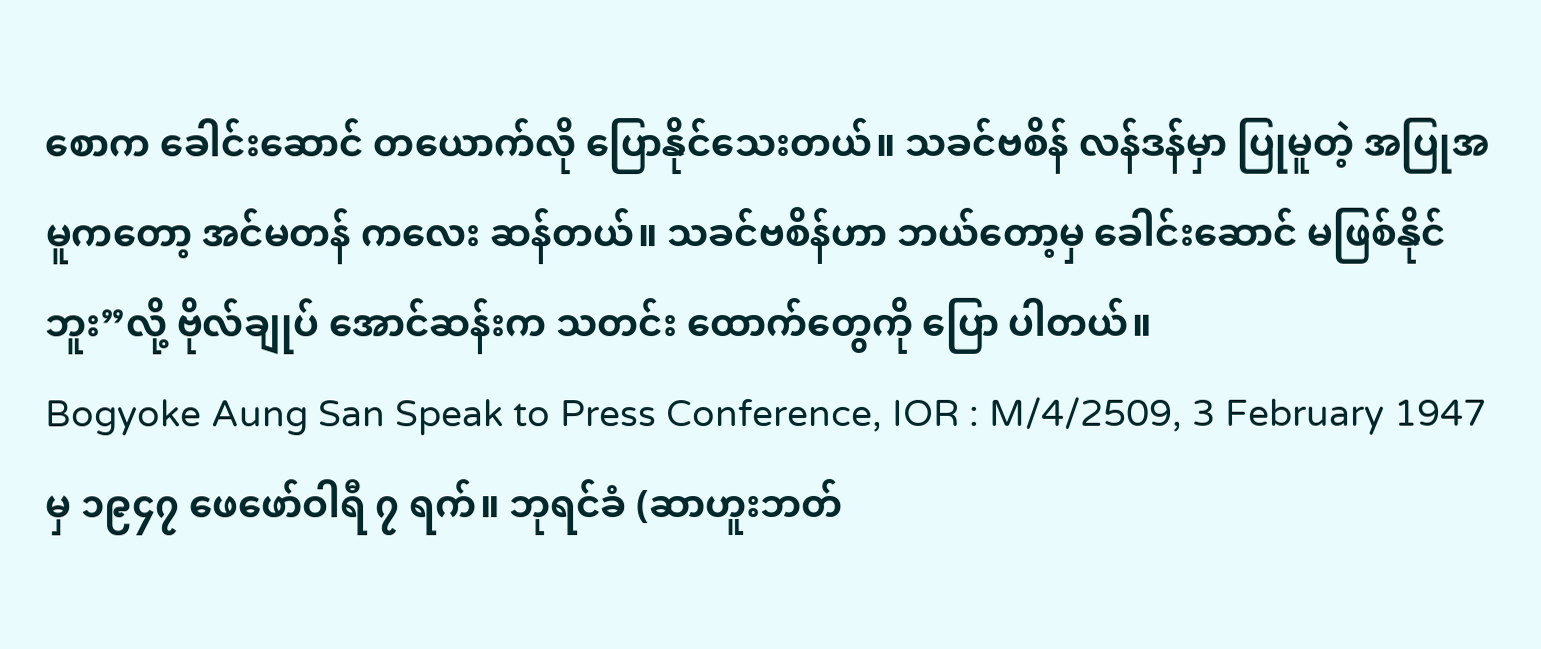စောက ခေါင်းဆောင် တယောက်လို ပြောနိုင်သေးတယ်။ သခင်ဗစိန် လန်ဒန်မှာ ပြုမူတဲ့ အပြုအမူကတော့ အင်မတန် ကလေး ဆန်တယ်။ သခင်ဗစိန်ဟာ ဘယ်တော့မှ ခေါင်းဆောင် မဖြစ်နိုင်ဘူး”လို့ ဗိုလ်ချုပ် အောင်ဆန်းက သတင်း ထောက်တွေကို ပြော ပါတယ်။
Bogyoke Aung San Speak to Press Conference, IOR : M/4/2509, 3 February 1947 မှ ၁၉၄၇ ဖေဖော်ဝါရီ ၇ ရက်။ ဘုရင်ခံ (ဆာဟူးဘတ်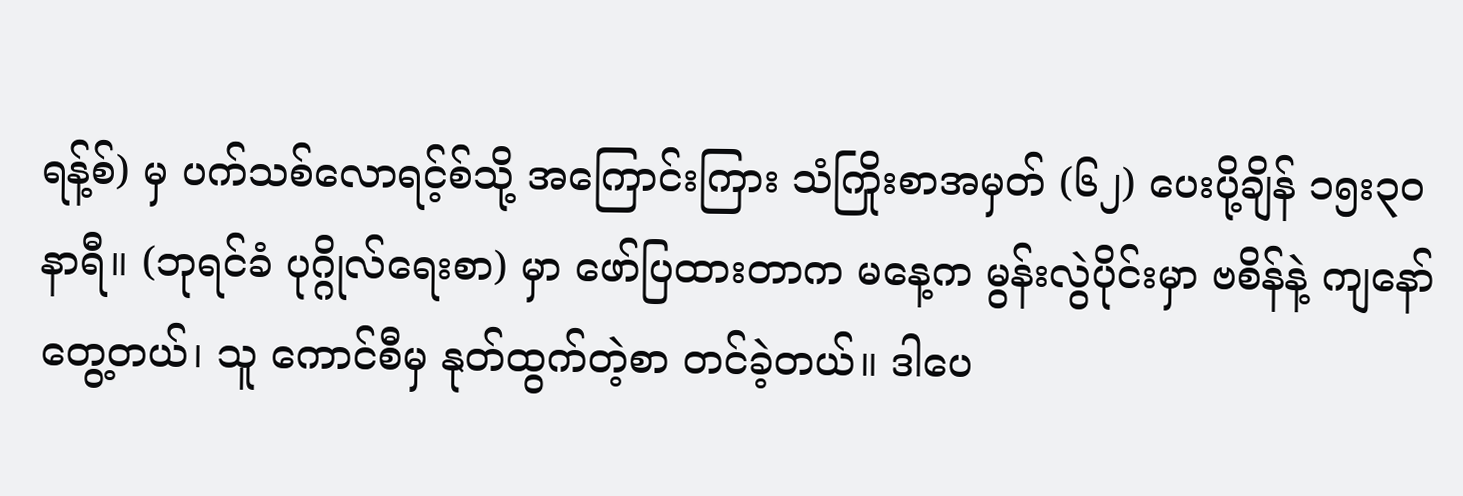ရန့်စ်) မှ ပက်သစ်လောရင့်စ်သို့ အကြောင်းကြား သံကြိုးစာအမှတ် (၆၂) ပေးပို့ချိန် ၁၅း၃၀ နာရီ။ (ဘုရင်ခံ ပုဂ္ဂိုလ်ရေးစာ) မှာ ဖော်ပြထားတာက မနေ့က မွန်းလွဲပိုင်းမှာ ဗစိန်နဲ့ ကျနော် တွေ့တယ်၊ သူ ကောင်စီမှ နုတ်ထွက်တဲ့စာ တင်ခဲ့တယ်။ ဒါပေ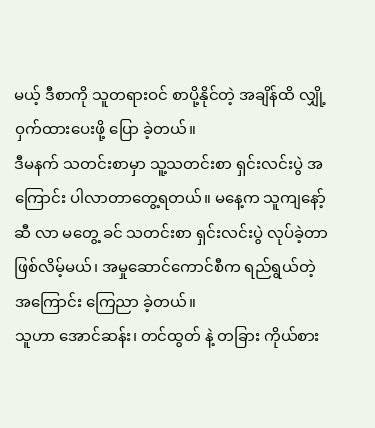မယ့် ဒီစာကို သူတရားဝင် စာပို့နိုင်တဲ့ အချိန်ထိ လျှို့ဝှက်ထားပေးဖို့ ပြော ခဲ့တယ်။
ဒီမနက် သတင်းစာမှာ သူ့သတင်းစာ ရှင်းလင်းပွဲ အကြောင်း ပါလာတာတွေ့ရတယ်။ မနေ့က သူကျနော့်ဆီ လာ မတွေ့ ခင် သတင်းစာ ရှင်းလင်းပွဲ လုပ်ခဲ့တာ ဖြစ်လိမ့်မယ်၊ အမှုဆောင်ကောင်စီက ရည်ရွယ်တဲ့ အကြောင်း ကြေညာ ခဲ့တယ်။
သူဟာ အောင်ဆန်း၊ တင်ထွတ် နဲ့ တခြား ကိုယ်စား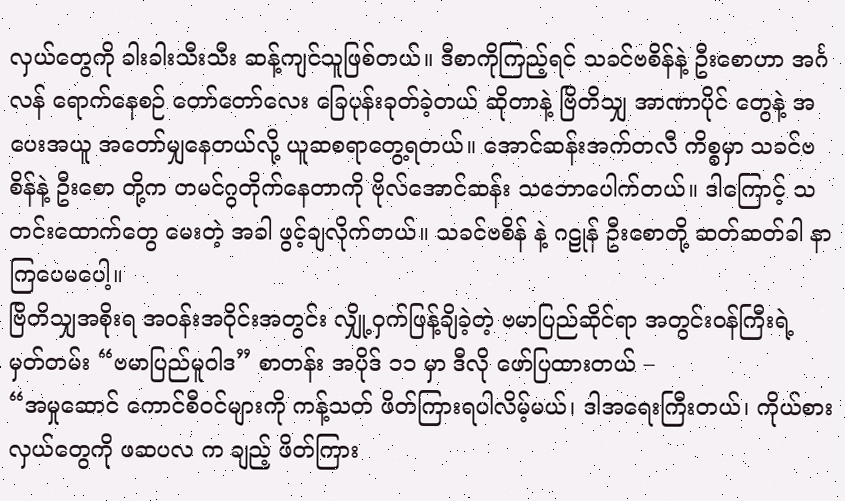လှယ်တွေကို ခါးခါးသီးသီး ဆန့်ကျင်သူဖြစ်တယ်။ ဒီစာကိုကြည့်ရင် သခင်ဗစိန်နဲ့ ဦးစောဟာ အင်္ဂလန် ရောက်နေစဉ် တော်တော်လေး ခြေပုန်းခုတ်ခဲ့တယ် ဆိုတာနဲ့ ဗြိတိသျှ အာဏာပိုင် တွေနဲ့ အပေးအယူ အတော်မျှနေတယ်လို့ ယူဆစရာတွေ့ရတယ်။ အောင်ဆန်းအက်တလီ ကိစ္စမှာ သခင်ဗစိန်နဲ့ ဦးစော တို့က တမင်ဂွတိုက်နေတာကို ဗိုလ်အောင်ဆန်း သဘောပေါက်တယ်။ ဒါကြောင့် သတင်းထောက်တွေ မေးတဲ့ အခါ ဖွင့်ချလိုက်တယ်။ သခင်ဗစိန် နဲ့ ဂဠုန် ဦးစောတို့ ဆတ်ဆတ်ခါ နာကြပေမပေါ့။
ဗြိတိသျှအစိုးရ အဝန်းအဝိုင်းအတွင်း လျှို့ဝှက်ဖြန့်ချိခဲ့တဲ့ ဗမာပြည်ဆိုင်ရာ အတွင်းဝန်ကြီးရဲ့ မှတ်တမ်း “ဗမာပြည်မူဝါဒ” စာတန်း အပိုဒ် ၁၁ မှာ ဒီလို ဖော်ပြထားတယ် –
“အမှုဆောင် ကောင်စီဝင်များကို ကန့်သတ် ဖိတ်ကြားရပါလိမ့်မယ်၊ ဒါအရေးကြီးတယ်၊ ကိုယ်စားလှယ်တွေကို ဖဆပလ က ချည့် ဖိတ်ကြား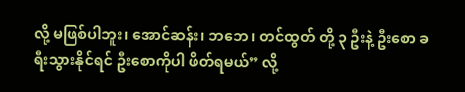လို့ မဖြစ်ပါဘူး၊ အောင်ဆန်း၊ ဘဘေ၊ တင်ထွတ် တို့ ၃ ဦးနဲ့ ဦးစော ခရီးသွားနိုင်ရင် ဦးစောကိုပါ ဖိတ်ရမယ်” လို့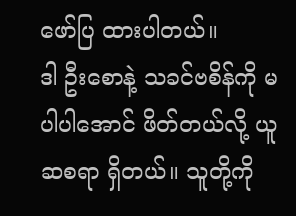ဖော်ပြ ထားပါတယ်။
ဒါ ဦးစောနဲ့ သခင်ဗစိန်ကို မပါပါအောင် ဖိတ်တယ်လို့ ယူဆစရာ ရှိတယ်။ သူတို့ကို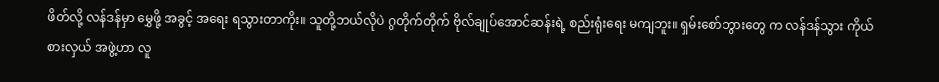ဖိတ်လို့ လန်ဒန်မှာ မွှေဖို့ အခွင့် အရေး ရသွားတာကိုး။ သူတို့ဘယ်လိုပဲ ဂွတိုက်တိုက် ဗိုလ်ချုပ်အောင်ဆန်းရဲ့ စည်းရုံးရေး မကျဘူး။ ရှမ်းစော်ဘွားတွေ က လန်ဒန်သွား ကိုယ်စားလှယ် အဖွဲ့ဟာ လူ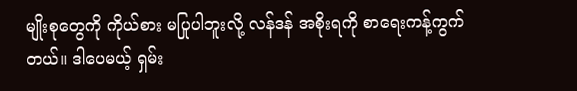မျိုးစုတွေကို ကိုယ်စား မပြုပါဘူးလို့ လန်ဒန် အစိုးရကို စာရေးကန့်ကွက်တယ်။ ဒါပေမယ့် ရှမ်း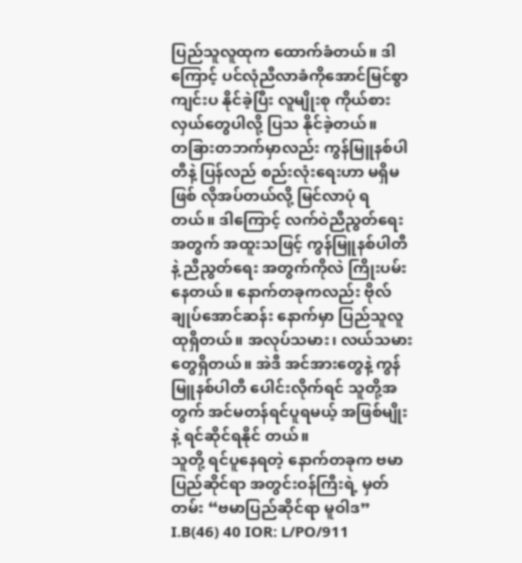ပြည်သူလူထုက ထောက်ခံတယ်။ ဒါကြောင့် ပင်လုံညီလာခံကိုအောင်မြင်စွာ ကျင်းပ နိုင်ခဲ့ပြီး လူမျိုးစု ကိုယ်စားလှယ်တွေပါလို့ ပြသ နိုင်ခဲ့တယ်။
တခြားတဘက်မှာလည်း ကွန်မြူနစ်ပါတီနဲ့ ပြန်လည် စည်းလုံးရေးဟာ မရှိမဖြစ် လိုအပ်တယ်လို့ မြင်လာပုံ ရတယ်။ ဒါကြောင့် လက်ဝဲညီညွတ်ရေး အတွက် အထူးသဖြင့် ကွန်မြူနစ်ပါတီနဲ့ ညီညွတ်ရေး အတွက်ကိုလဲ ကြိုးပမ်းနေတယ်။ နောက်တခုကလည်း ဗိုလ်ချုပ်အောင်ဆန်း နောက်မှာ ပြည်သူလူထုရှိတယ်။ အလုပ်သမား၊ လယ်သမားတွေရှိတယ်။ အဲဒီ အင်အားတွေနဲ့ ကွန်မြူနစ်ပါတီ ပေါင်းလိုက်ရင် သူတို့အတွက် အင်မတန်ရင်ပူရမယ့် အဖြစ်မျိုးနဲ့ ရင်ဆိုင်ရနိုင် တယ်။
သူတို့ ရင်ပူနေရတဲ့ နောက်တခုက ဗမာပြည်ဆိုင်ရာ အတွင်းဝန်ကြီးရဲ့ မှတ်တမ်း “ဗမာပြည်ဆိုင်ရာ မူဝါဒ” I.B(46) 40 IOR: L/PO/911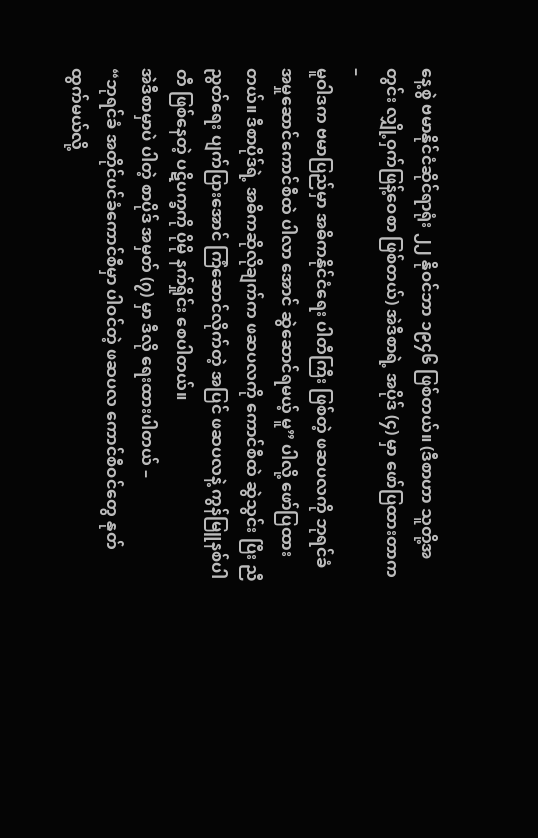နေ့စွဲ ဗမာနိုင်ငံဆိုင်ရာရုံး ၂၂ နိုဝင်ဘာ ၁၉၄၆ ဖြစ်တယ်။ (ဒီစာဟာ သူတို့အတွင်း လျှို့ဝှက်ဖြန့်ဝေစာ ဖြစ်တယ်) အဲဒီစာရဲ့ အပိုဒ် (၄) မှာ ဖော်ပြထားတာက –
မူဝါဒက ဗမာပြည်မှာ အဓိကနိုင်ငံရေး ပါတီကြီး ဖြစ်တဲ့ ဖဆပလကို ဘုရင်ခံ အမှုဆောင်ကောင်စီထဲ ပါလာ အောင် ဆွဲဆောင်ရမယ့် မူ” ပါလို့ ဖော်ပြထားတယ်။ ဒီစာပိုဒ်ရဲ့ အဓိကဆိုလိုချက်က ဖဆပလကို ကောင်စီထဲ ဆွဲသွင်း ပြီး ညီညွတ်ရေး ပျက်ပြားအောင် ကြံဆောင်လိုက်တဲ့ အပြင် ဖဆပလနဲ့ ကွန်မြူနစ်ပါတီ ဖြစ်နေတဲ့ ပဋိပက္ခကို ပိုမို နက်ရှိုင်း စေပါတယ်။
အဲဒီစာမှာပဲ ပါတဲ့ စာပိုဒ် အမှတ် (၇) မှာ ဒီလို ရေးထားပါတယ် –
“ဘုရင်ခံ အတိုင်ပင်ခံကောင်စီမှာ ပါဝင်တဲ့ ဖဆပလ ကောင်စီဝင်တွေ နုတ်ထွက်မယ်လို့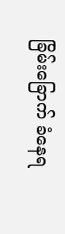ခြိမ်းခြောက် ခံနေရ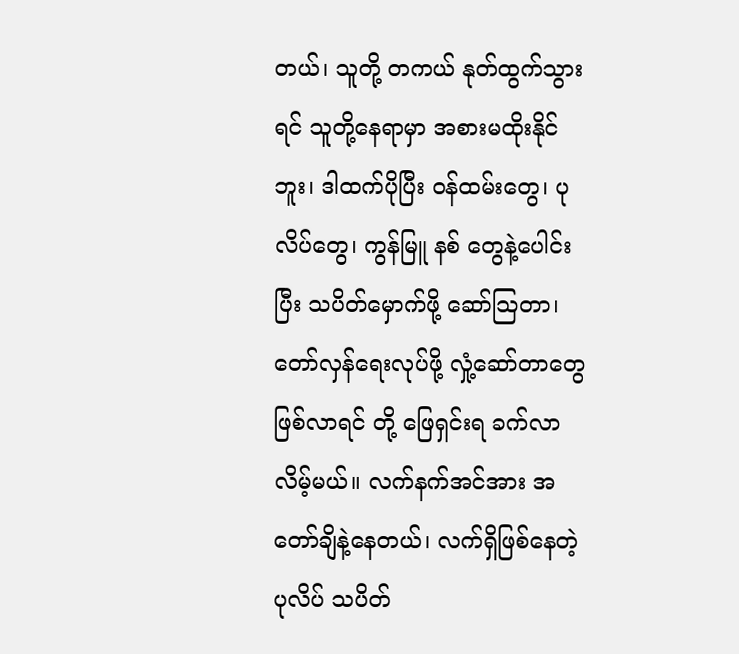တယ်၊ သူတို့ တကယ် နုတ်ထွက်သွားရင် သူတို့နေရာမှာ အစားမထိုးနိုင်ဘူး၊ ဒါထက်ပိုပြီး ဝန်ထမ်းတွေ၊ ပုလိပ်တွေ၊ ကွန်မြူ နစ် တွေနဲ့ပေါင်းပြီး သပိတ်မှောက်ဖို့ ဆော်သြတာ၊ တော်လှန်ရေးလုပ်ဖို့ လှုံ့ဆော်တာတွေ ဖြစ်လာရင် တို့ ဖြေရှင်းရ ခက်လာလိမ့်မယ်။ လက်နက်အင်အား အတော်ချိနဲ့နေတယ်၊ လက်ရှိဖြစ်နေတဲ့ ပုလိပ် သပိတ်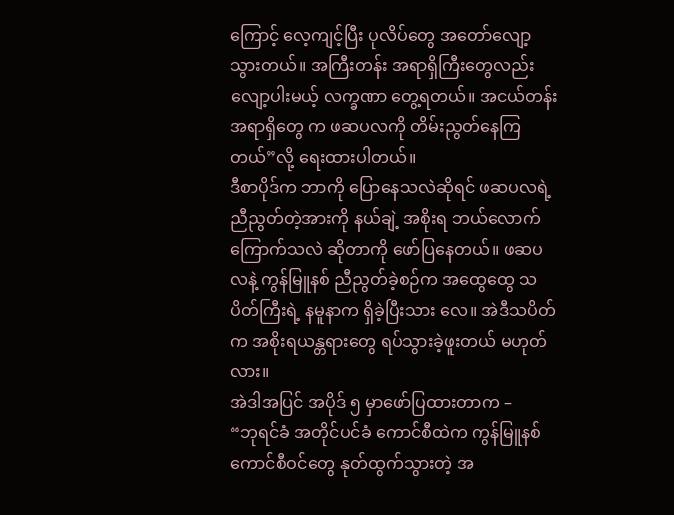ကြောင့် လေ့ကျင့်ပြီး ပုလိပ်တွေ အတော်လျော့သွားတယ်။ အကြီးတန်း အရာရှိကြီးတွေလည်း လျော့ပါးမယ့် လက္ခဏာ တွေ့ရတယ်။ အငယ်တန်း အရာရှိတွေ က ဖဆပလကို တိမ်းညွတ်နေကြတယ်”လို့ ရေးထားပါတယ်။
ဒီစာပိုဒ်က ဘာကို ပြောနေသလဲဆိုရင် ဖဆပလရဲ့ ညီညွတ်တဲ့အားကို နယ်ချဲ့ အစိုးရ ဘယ်လောက် ကြောက်သလဲ ဆိုတာကို ဖော်ပြနေတယ်။ ဖဆပလနဲ့ ကွန်မြူနစ် ညီညွတ်ခဲ့စဉ်က အထွေထွေ သပိတ်ကြီးရဲ့ နမူနာက ရှိခဲ့ပြီးသား လေ။ အဲဒီသပိတ်က အစိုးရယန္တရားတွေ ရပ်သွားခဲ့ဖူးတယ် မဟုတ်လား။
အဲဒါအပြင် အပိုဒ် ၅ မှာဖော်ပြထားတာက –
“ဘုရင်ခံ အတိုင်ပင်ခံ ကောင်စီထဲက ကွန်မြူနစ် ကောင်စီဝင်တွေ နုတ်ထွက်သွားတဲ့ အ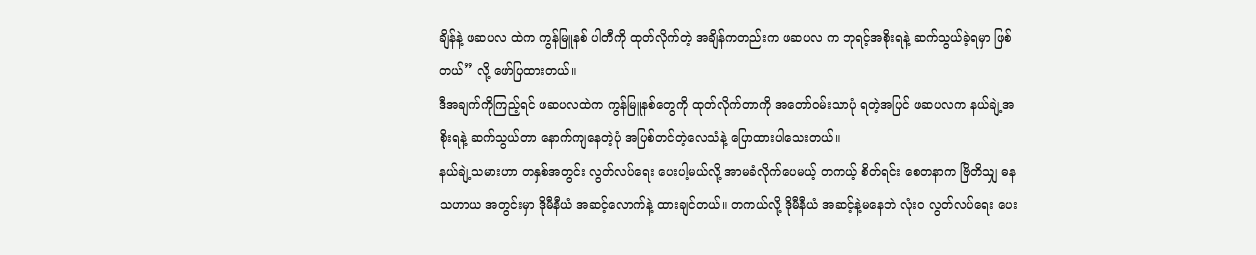ချိန်နဲ့ ဖဆပလ ထဲက ကွန်မြူနစ် ပါတီကို ထုတ်လိုက်တဲ့ အချိန်ကတည်းက ဖဆပလ က ဘုရင့်အစိုးရနဲ့ ဆက်သွယ်ခဲ့ရမှာ ဖြစ်တယ်” လို့ ဖော်ပြထားတယ်။
ဒီအချက်ကိုကြည့်ရင် ဖဆပလထဲက ကွန်မြူနစ်တွေကို ထုတ်လိုက်တာကို အတော်ဝမ်းသာပုံ ရတဲ့အပြင် ဖဆပလက နယ်ချဲ့အစိုးရနဲ့ ဆက်သွယ်တာ နောက်ကျနေတဲ့ပုံ အပြစ်တင်တဲ့လေသံနဲ့ ပြောထားပါသေးတယ်။
နယ်ချဲ့သမားဟာ တနှစ်အတွင်း လွတ်လပ်ရေး ပေးပါ့မယ်လို့ အာမခံလိုက်ပေမယ့် တကယ့် စိတ်ရင်း စေတနာက ဗြိတိသျှ ဓနသဟာယ အတွင်းမှာ ဒိုမီနီယံ အဆင့်လောက်နဲ့ ထားချင်တယ်။ တကယ်လို့ ဒိုမီနီယံ အဆင့်နဲ့မနေဘဲ လုံးဝ လွတ်လပ်ရေး ပေး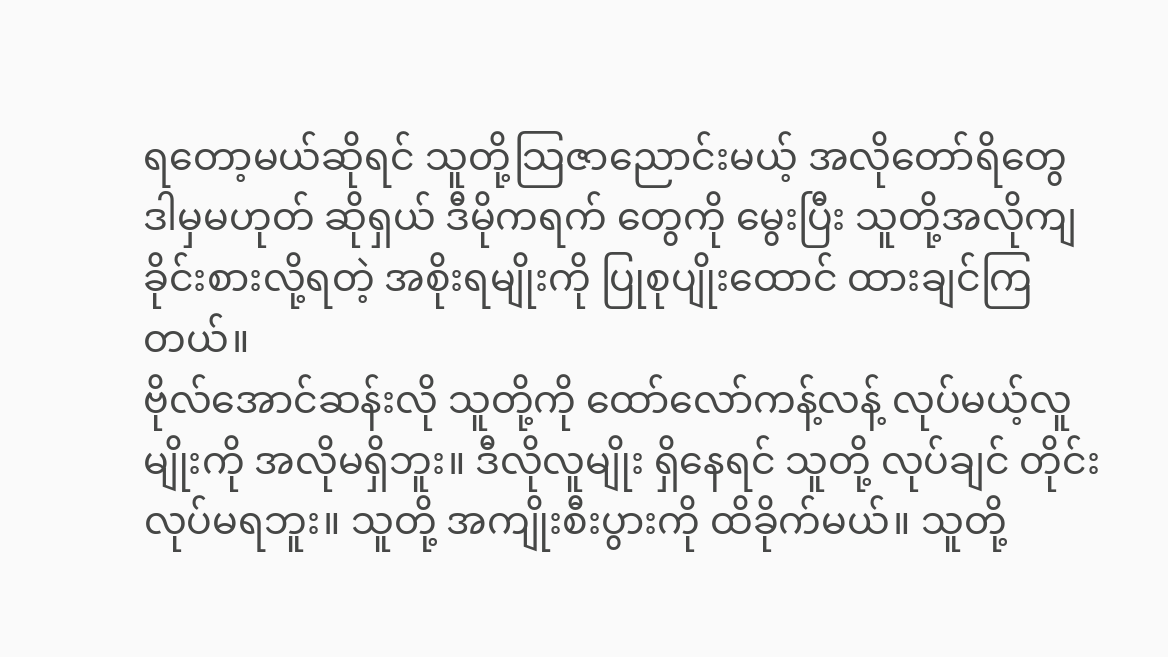ရတော့မယ်ဆိုရင် သူတို့သြဇာညောင်းမယ့် အလိုတော်ရိတွေ ဒါမှမဟုတ် ဆိုရှယ် ဒီမိုကရက် တွေကို မွေးပြီး သူတို့အလိုကျ ခိုင်းစားလို့ရတဲ့ အစိုးရမျိုးကို ပြုစုပျိုးထောင် ထားချင်ကြတယ်။
ဗိုလ်အောင်ဆန်းလို သူတို့ကို ထော်လော်ကန့်လန့် လုပ်မယ့်လူမျိုးကို အလိုမရှိဘူး။ ဒီလိုလူမျိုး ရှိနေရင် သူတို့ လုပ်ချင် တိုင်း လုပ်မရဘူး။ သူတို့ အကျိုးစီးပွားကို ထိခိုက်မယ်။ သူတို့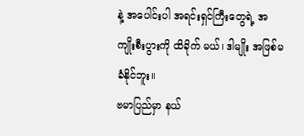နဲ့ အပေါင်းပါ အရင်းရှင်ကြီးတွေရဲ့ အကျိုးစီးပွားကို ထိခိုက် မယ်၊ ဒါမျိုး အဖြစ်မခံနိုင်ဘူး။
ဗမာပြည်မှာ နယ်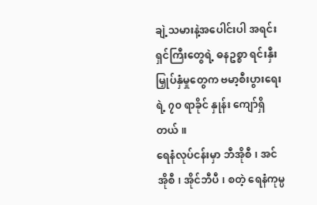ချဲ့သမားနဲ့အပေါင်းပါ အရင်းရှင်ကြီးတွေရဲ့ ဓနဥစ္စာ ရင်းနှီးမြှုပ်နှံမှုတွေက ဗမာ့စီးပွားရေးရဲ့ ၇၀ ရာခိုင် နှုန်း ကျော်ရှိတယ်။
ရေနံလုပ်ငန်းမှာ ဘီအိုစီ၊ အင်အိုစီ၊ အိုင်ဘီပီ၊ စတဲ့ ရေနံကုမ္ပ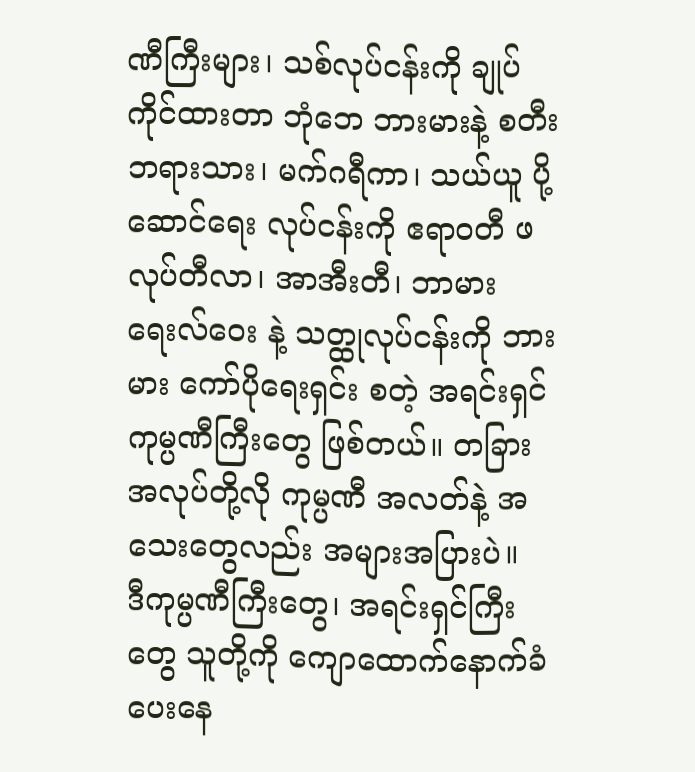ဏီကြီးများ၊ သစ်လုပ်ငန်းကို ချုပ်ကိုင်ထားတာ ဘုံဘေ ဘားမားနဲ့ စတီးဘရားသား၊ မက်ဂရီကာ၊ သယ်ယူ ပို့ဆောင်ရေး လုပ်ငန်းကို ဧရာဝတီ ဖလုပ်တီလာ၊ အာအီးတီ၊ ဘာမား ရေးလ်ဝေး နဲ့ သတ္ထုလုပ်ငန်းကို ဘားမား ကော်ပိုရေးရှင်း စတဲ့ အရင်းရှင် ကုမ္ပဏီကြီးတွေ ဖြစ်တယ်။ တခြား အလုပ်တို့လို ကုမ္ပဏီ အလတ်နဲ့ အသေးတွေလည်း အများအပြားပဲ။
ဒီကုမ္ပဏီကြီးတွေ၊ အရင်းရှင်ကြီးတွေ သူတို့ကို ကျောထောက်နောက်ခံပေးနေ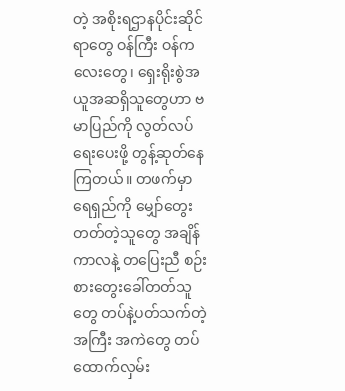တဲ့ အစိုးရဌာနပိုင်းဆိုင်ရာတွေ ဝန်ကြီး ဝန်ကလေးတွေ၊ ရှေးရိုးစွဲအယူအဆရှိသူတွေဟာ ဗမာပြည်ကို လွတ်လပ်ရေးပေးဖို့ တွန့်ဆုတ်နေကြတယ်။ တဖက်မှာ ရေရှည်ကို မျှော်တွေးတတ်တဲ့သူတွေ အချိန်ကာလနဲ့ တပြေးညီ စဉ်းစားတွေးခေါ်တတ်သူတွေ တပ်နဲ့ပတ်သက်တဲ့ အကြီး အကဲတွေ တပ်ထောက်လှမ်း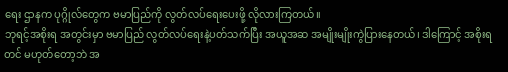ရေး ဌာနက ပုဂ္ဂိုလ်တွေက ဗမာပြည်ကို လွတ်လပ်ရေးပေးဖို့ လိုလားကြတယ်။
ဘုရင့်အစိုးရ အတွင်းမှာ ဗမာပြည် လွတ်လပ်ရေးနဲ့ပတ်သက်ပြီး အယူအဆ အမျိုးမျိုးကွဲပြားနေတယ်၊ ဒါကြောင့် အစိုးရ တင် မဟုတ်တော့ဘဲ အ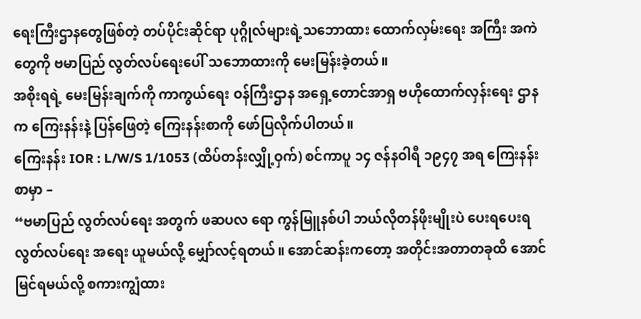ရေးကြီးဌာနတွေဖြစ်တဲ့ တပ်ပိုင်းဆိုင်ရာ ပုဂ္ဂိုလ်များရဲ့သဘောထား ထောက်လှမ်းရေး အကြီး အကဲတွေကို ဗမာပြည် လွတ်လပ်ရေးပေါ် သဘောထားကို မေးမြန်းခဲ့တယ်။
အစိုးရရဲ့ မေးမြန်းချက်ကို ကာကွယ်ရေး ဝန်ကြီးဌာန အရှေ့တောင်အာရှ ဗဟိုထောက်လှန်းရေး ဌာနက ကြေးနန်းနဲ့ ပြန်ဖြေတဲ့ ကြေးနန်းစာကို ဖော်ပြလိုက်ပါတယ်။
ကြေးနန်း IOR : L/W/S 1/1053 (ထိပ်တန်းလျှို့ဝှက်) စင်ကာပူ ၁၄ ဇန်နဝါရီ ၁၉၄၇ အရ ကြေးနန်းစာမှာ –
“ဗမာပြည် လွတ်လပ်ရေး အတွက် ဖဆပလ ရော ကွန်မြူနစ်ပါ ဘယ်လိုတန်ဖိုးမျိုးပဲ ပေးရပေးရ လွတ်လပ်ရေး အရေး ယူမယ်လို့ မျှော်လင့်ရတယ်။ အောင်ဆန်းကတော့ အတိုင်းအတာတခုထိ အောင်မြင်ရမယ်လို့ စကားကျွံထား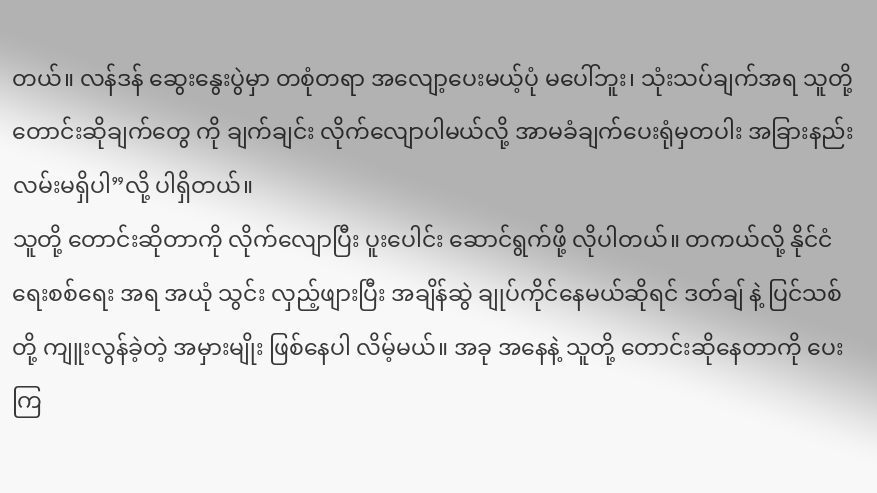တယ်။ လန်ဒန် ဆွေးနွေးပွဲမှာ တစုံတရာ အလျော့ပေးမယ့်ပုံ မပေါ်ဘူး၊ သုံးသပ်ချက်အရ သူတို့ တောင်းဆိုချက်တွေ ကို ချက်ချင်း လိုက်လျောပါမယ်လို့ အာမခံချက်ပေးရုံမှတပါး အခြားနည်းလမ်းမရှိပါ”လို့ ပါရှိတယ်။
သူတို့ တောင်းဆိုတာကို လိုက်လျောပြီး ပူးပေါင်း ဆောင်ရွက်ဖို့ လိုပါတယ်။ တကယ်လို့ နိုင်ငံရေးစစ်ရေး အရ အယုံ သွင်း လှည့်ဖျားပြီး အချိန်ဆွဲ ချုပ်ကိုင်နေမယ်ဆိုရင် ဒတ်ချ် နဲ့ ပြင်သစ် တို့ ကျူးလွန်ခဲ့တဲ့ အမှားမျိုး ဖြစ်နေပါ လိမ့်မယ်။ အခု အနေနဲ့ သူတို့ တောင်းဆိုနေတာကို ပေးကြ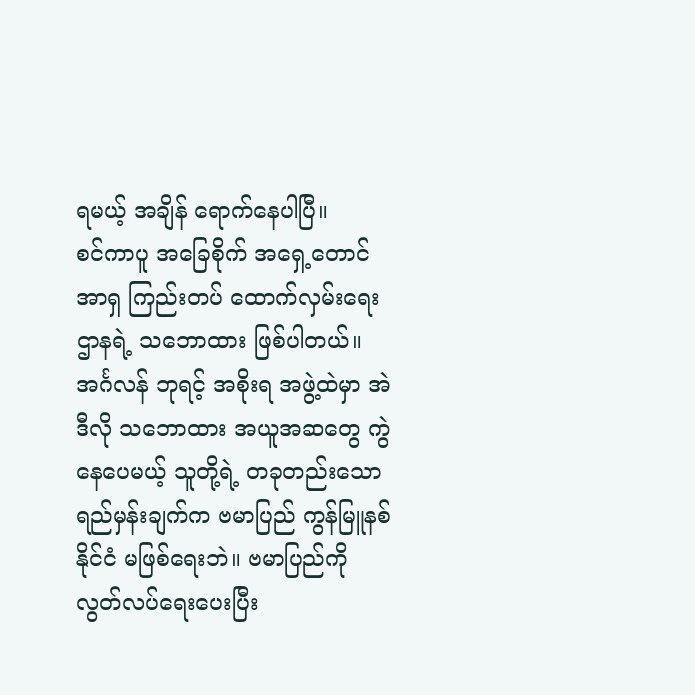ရမယ့် အချိန် ရောက်နေပါပြီ။
စင်ကာပူ အခြေစိုက် အရှေ့တောင်အာရှ ကြည်းတပ် ထောက်လှမ်းရေးဌာနရဲ့ သဘောထား ဖြစ်ပါတယ်။
အင်္ဂလန် ဘုရင့် အစိုးရ အဖွဲ့ထဲမှာ အဲဒီလို သဘောထား အယူအဆတွေ ကွဲနေပေမယ့် သူတို့ရဲ့ တခုတည်းသော ရည်မှန်းချက်က ဗမာပြည် ကွန်မြူနစ်နိုင်ငံ မဖြစ်ရေးဘဲ။ ဗမာပြည်ကို လွတ်လပ်ရေးပေးပြီး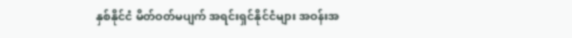နှစ်နိုင်ငံ မိတ်ဝတ်မပျက် အရင်းရှင်နိုင်ငံများ အဝန်းအ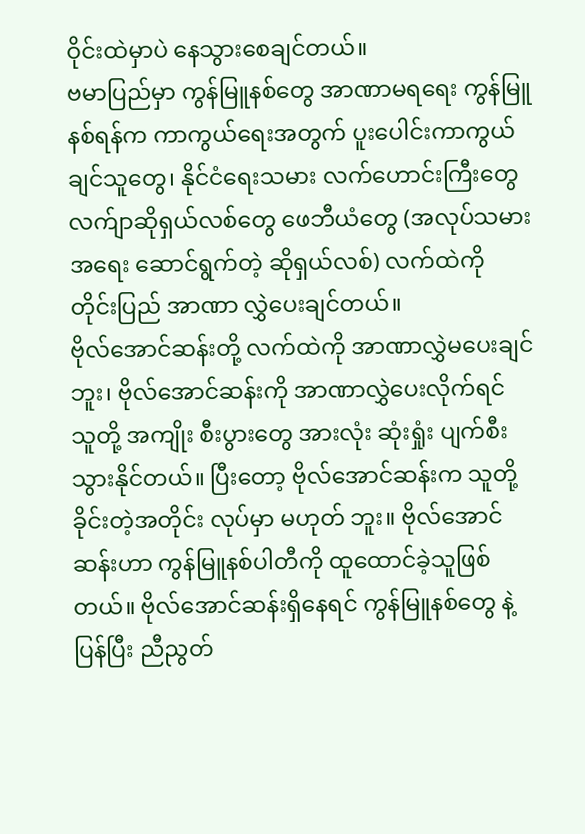ဝိုင်းထဲမှာပဲ နေသွားစေချင်တယ်။
ဗမာပြည်မှာ ကွန်မြူနစ်တွေ အာဏာမရရေး ကွန်မြူနစ်ရန်က ကာကွယ်ရေးအတွက် ပူးပေါင်းကာကွယ်ချင်သူတွေ၊ နိုင်ငံရေးသမား လက်ဟောင်းကြီးတွေ လက်ျာဆိုရှယ်လစ်တွေ ဖေဘီယံတွေ (အလုပ်သမား အရေး ဆောင်ရွက်တဲ့ ဆိုရှယ်လစ်) လက်ထဲကို တိုင်းပြည် အာဏာ လွှဲပေးချင်တယ်။
ဗိုလ်အောင်ဆန်းတို့ လက်ထဲကို အာဏာလွှဲမပေးချင်ဘူး၊ ဗိုလ်အောင်ဆန်းကို အာဏာလွှဲပေးလိုက်ရင် သူတို့ အကျိုး စီးပွားတွေ အားလုံး ဆုံးရှုံး ပျက်စီးသွားနိုင်တယ်။ ပြီးတော့ ဗိုလ်အောင်ဆန်းက သူတို့ခိုင်းတဲ့အတိုင်း လုပ်မှာ မဟုတ် ဘူး။ ဗိုလ်အောင်ဆန်းဟာ ကွန်မြူနစ်ပါတီကို ထူထောင်ခဲ့သူဖြစ်တယ်။ ဗိုလ်အောင်ဆန်းရှိနေရင် ကွန်မြူနစ်တွေ နဲ့ ပြန်ပြီး ညီညွတ်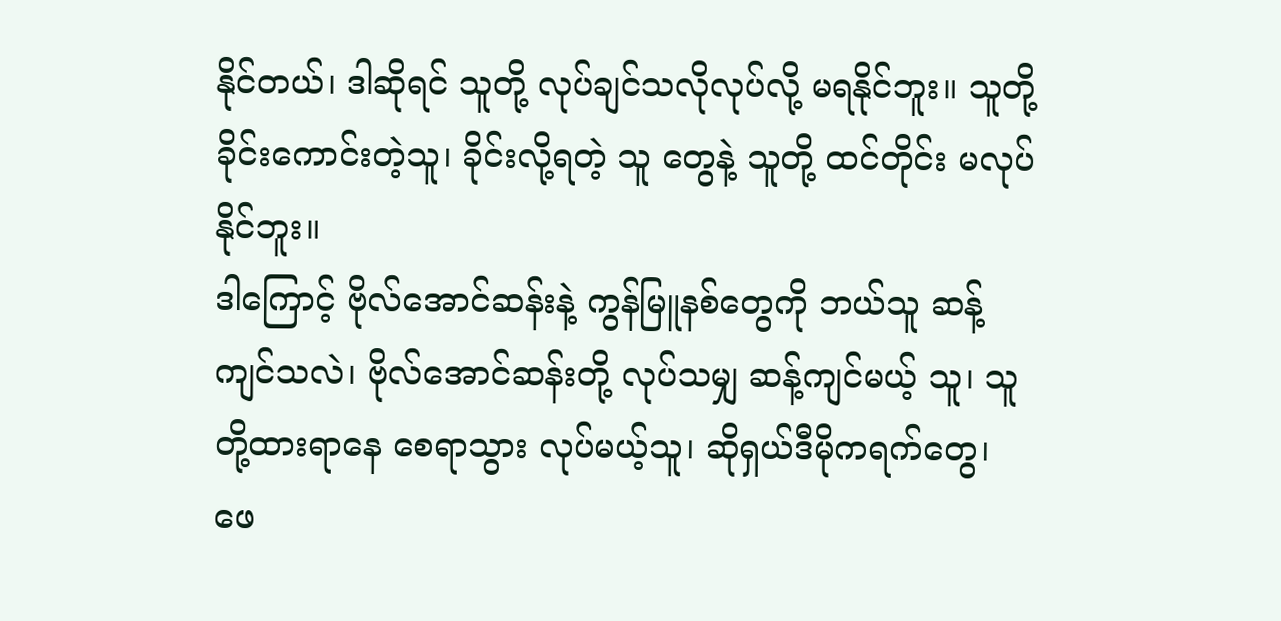နိုင်တယ်၊ ဒါဆိုရင် သူတို့ လုပ်ချင်သလိုလုပ်လို့ မရနိုင်ဘူး။ သူတို့ ခိုင်းကောင်းတဲ့သူ၊ ခိုင်းလို့ရတဲ့ သူ တွေနဲ့ သူတို့ ထင်တိုင်း မလုပ်နိုင်ဘူး။
ဒါကြောင့် ဗိုလ်အောင်ဆန်းနဲ့ ကွန်မြူနစ်တွေကို ဘယ်သူ ဆန့်ကျင်သလဲ၊ ဗိုလ်အောင်ဆန်းတို့ လုပ်သမျှ ဆန့်ကျင်မယ့် သူ၊ သူတို့ထားရာနေ စေရာသွား လုပ်မယ့်သူ၊ ဆိုရှယ်ဒီမိုကရက်တွေ၊ ဖေ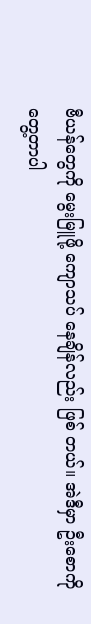ဗီယန်တွေကို မွေးမြူဖို့ ကျောသပ် နေချိန်လည်း ဖြစ် တယ်။ အဲဒီမှာ ဦးစောကို တွေ့တာပါ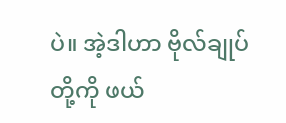ပဲ။ အဲ့ဒါဟာ ဗိုလ်ချုပ်တို့ကို ဖယ်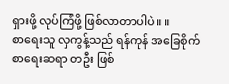ရှားဖို့ လုပ်ကြံဖို့ ဖြစ်လာတာပါပဲ။ ။
စာရေးသူ လှကွန့်သည် ရန်ကုန် အခြေစိုက် စာရေးဆရာ တဦး ဖြစ်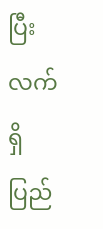ပြီး လက်ရှိ ပြည်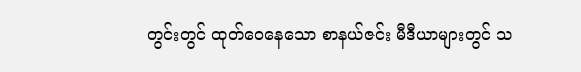တွင်းတွင် ထုတ်ဝေနေသော စာနယ်ဇင်း မီဒီယာများတွင် သ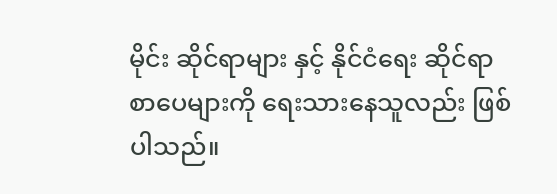မိုင်း ဆိုင်ရာများ နှင့် နိုင်ငံရေး ဆိုင်ရာ စာပေများကို ရေးသားနေသူလည်း ဖြစ်ပါသည်။